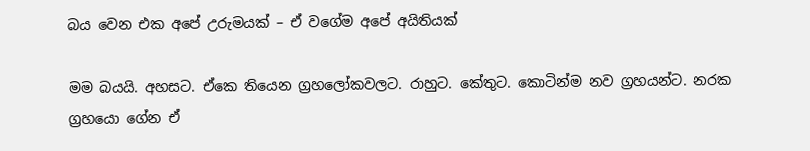බය වෙන එක අපේ උරුමයක් – ඒ වගේම අපේ අයිතියක්

මම බයයි. අහසට. ඒකෙ තියෙන ග්‍රහලෝකවලට. රාහුට. කේතුට. කොටින්ම නව ග්‍රහයන්ට. නරක ග්‍රහයො ගේන ඒ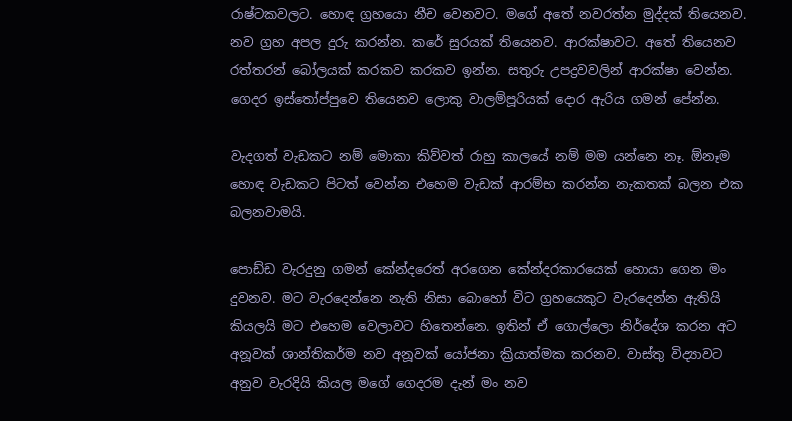රාෂ්ටකවලට. හොඳ ග්‍රහයො නීච වෙනවට. මගේ අතේ නවරත්න මුද්දක් තියෙනව. නව ග්‍රහ අපල දුරු කරන්න. කරේ සුරයක් තියෙනව. ආරක්ෂාවට. අතේ තියෙනව රත්තරන් බෝලයක් කරකව කරකව ඉන්න. සතුරු උපද්‍රවවලින් ආරක්ෂා වෙන්න. ගෙදර ඉස්තෝප්පුවෙ තියෙනව ලොකු වාලම්පූරියක් දොර ඇරිය ගමන් පේන්න.

වැදගත් වැඩකට නම් මොකා කිව්වත් රාහු කාලයේ නම් මම යන්නෙ නෑ. ඕනෑම හොඳ වැඩකට පිටත් වෙන්න එහෙම වැඩක් ආරම්භ කරන්න නැකතක් බලන එක බලනවාමයි.

පොඩ්ඩ වැරදුනු ගමන් කේන්දරෙත් අරගෙන කේන්දරකාරයෙක් හොයා ගෙන මං දුවනව. මට වැරදෙන්නෙ නැති නිසා බොහෝ විට ග්‍රහයෙකුට වැරදෙන්න ඇතියි කියලයි මට එහෙම වෙලාවට හිතෙන්නෙ. ඉතින් ඒ ගොල්ලො නිර්දේශ කරන අට අනූවක් ශාන්තිකර්ම නව අනූවක් යෝජනා ක්‍රියාත්මක කරනව. වාස්තු විද්‍යාවට අනුව වැරදියි කියල මගේ ගෙදරම දැන් මං නව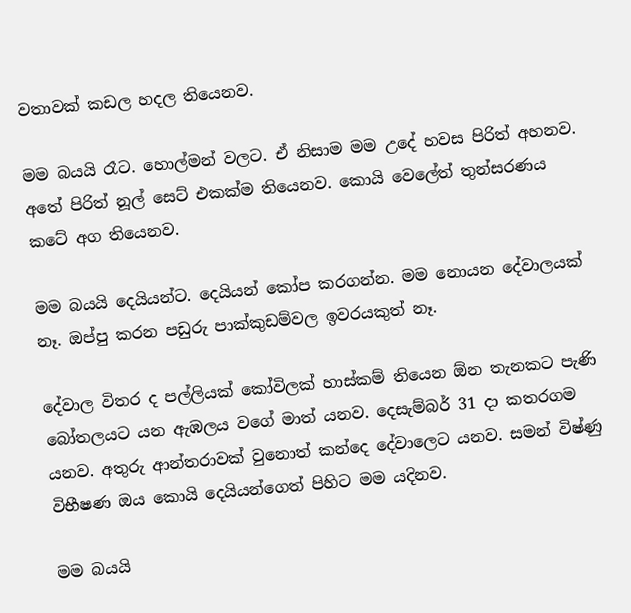වතාවක් කඩල හදල තියෙනව.

මම බයයි රෑට. හොල්මන් වලට. ඒ නිසාම මම උදේ හවස පිරිත් අහනව. අතේ පිරිත් නූල් සෙට් එකක්ම තියෙනව. කොයි වෙලේත් තුන්සරණය කටේ අග තියෙනව.

මම බයයි දෙයියන්ට. දෙයියන් කෝප කරගන්න. මම නොයන දේවාලයක් නෑ. ඔප්පු කරන පඩුරු පාක්කුඩම්වල ඉවරයකුත් නෑ.

දේවාල විතර ද පල්ලියක් කෝවිලක් හාස්කම් තියෙන ඕන තැනකට පැණි බෝතලයට යන ඇඹලය වගේ මාත් යනව. දෙසැම්බර් 31 දා කතරගම යනව. අතුරු ආන්තරාවක් වුනොත් කන්දෙ දේවාලෙට යනව. සමන් විෂ්ණු විභීෂණ ඔය කොයි දෙයියන්ගෙත් පිහිට මම යදිනව.

මම බයයි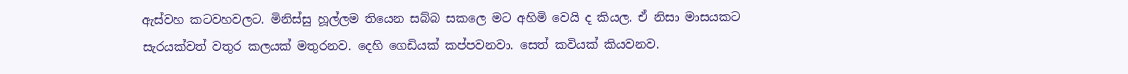ඇස්වහ කටවහවලට. මිනිස්සු හූල්ලම තියෙන සබ්බ සකලෙ මට අහිමි වෙයි ද කියල. ඒ නිසා මාසයකට සැරයක්වත් වතුර කලයක් මතුරනව. දෙහි ගෙඩියක් කප්පවනවා. සෙත් කවියක් කියවනව.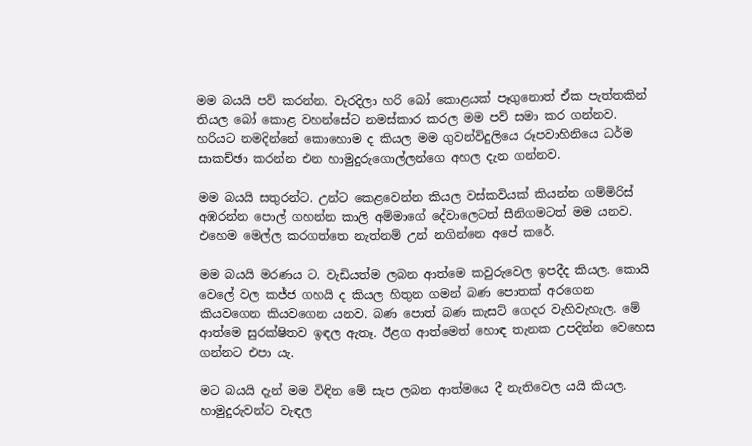මම බයයි පව් කරන්න. වැරදිලා හරි බෝ කොළයක් පෑගුනොත් ඒක පැත්තකින් තියල බෝ කොළ වහන්සේට නමස්කාර කරල මම පව් සමා කර ගන්නව. හරියට නමදින්නේ කොහොම ද කියල මම ගුවන්විදුලියෙ රූපවාහිනියෙ ධර්ම සාකච්ඡා කරන්න එන හාමුදුරුගොල්ලන්ගෙ අහල දැන ගන්නව.

මම බයයි සතුරන්ට. උන්ට කෙළවෙන්න කියල වස්කවියක් කියන්න ගම්මිරිස් අඹරන්න පොල් ගහන්න කාලි අම්මාගේ දේවාලෙටත් සීනිගමටත් මම යනව. එහෙම මෙල්ල කරගත්තෙ නැත්නම් උන් නගින්නෙ අපේ කරේ.

මම බයයි මරණය ට. වැඩියත්ම ලබන ආත්මෙ කවුරුවෙල ඉපදීද කියල. කොයි වෙලේ වල කජ්ජ ගහයි ද කියල හිතුන ගමන් බණ පොතක් අරගෙන කියවගෙන කියවගෙන යනව. බණ පොත් බණ කැසට් ගෙදර වැහිවැහැල. මේ ආත්මෙ සුරක්ෂිතව ඉඳල ඇතෑ. ඊළග ආත්මෙත් හොඳ තැනක උපදින්න වෙහෙස ගන්නට එපා යැ.

මට බයයි දැන් මම විඳින මේ සැප ලබන ආත්මයෙ දී නැතිවෙල යයි කියල. හාමුදුරුවන්ට වැඳල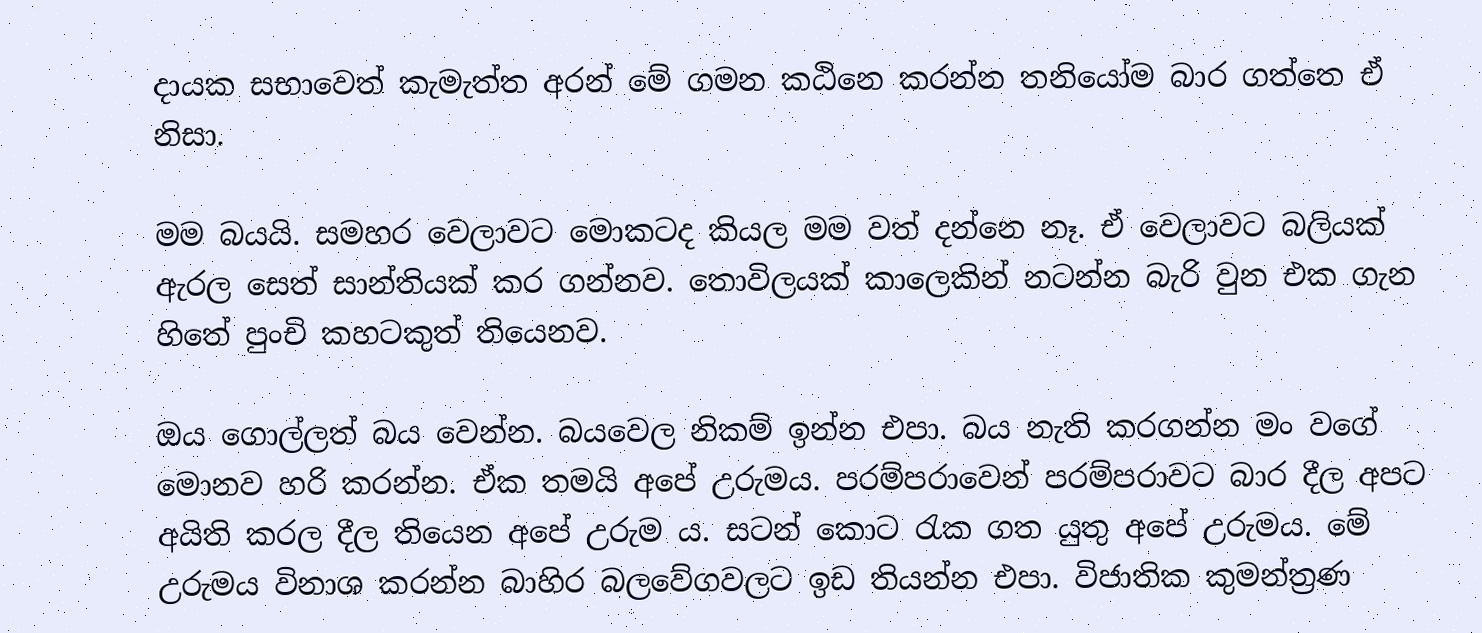දායක සභාවෙත් කැමැත්ත අරන් මේ ගමන කඨිනෙ කරන්න තනියෝම බාර ගත්තෙ ඒ නිසා.

මම බයයි. සමහර වෙලාවට මොකටද කියල මම වත් දන්නෙ නෑ. ඒ වෙලාවට බලියක් ඇරල සෙත් සාන්තියක් කර ගන්නව. තොවිලයක් කාලෙකින් නටන්න බැරි වුන එක ගැන හිතේ පුංචි කහටකුත් තියෙනව.

ඔය ගොල්ලත් බය වෙන්න. බයවෙල නිකම් ඉන්න එපා. බය නැති කරගන්න මං වගේ මොනව හරි කරන්න. ඒක තමයි අපේ උරුමය. පරම්පරාවෙන් පරම්පරාවට බාර දීල අපට අයිති කරල දීල තියෙන අපේ උරුම ය. සටන් කොට රැක ගත යුතු අපේ උරුමය. මේ උරුමය විනාශ කරන්න බාහිර බලවේගවලට ඉඩ තියන්න එපා. විජාතික කුමන්ත්‍රණ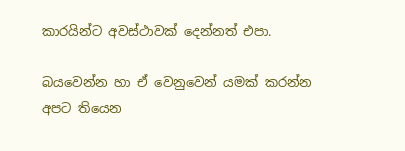කාරයින්ට අවස්ථාවක් දෙන්නත් එපා.

බයවෙන්න හා ඒ වෙනුවෙන් යමක් කරන්න අපට තියෙන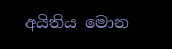අයිතිය මොන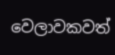වෙලාවකවත්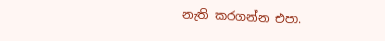නැති කරගන්න එපා.